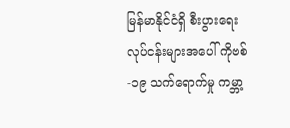မြန်မာနိုင်ငံရှိ စီးပွားရေးလုပ်ငန်းများအပေါ် ကိုဗစ်-၁၉ သက်ရောက်မှု ကမ္ဘာ့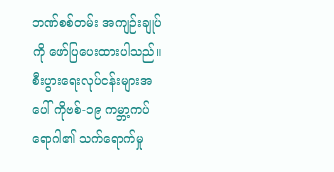ဘဏ်စစ်တမ်း အကျဉ်းချုပ်ကို ဖော်ပြပေးထားပါသည်။
စီးပွားရေးလုပ်ငန်းများအပေါ် ကိုဗစ်-၁၉ ကမ္ဘာ့ကပ်ရောဂါ၏ သက်ရောက်မှု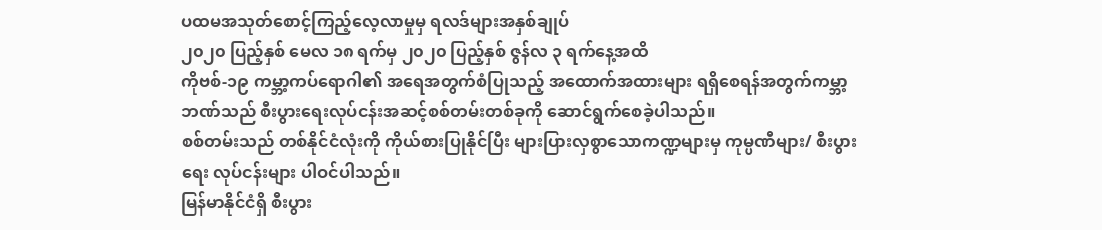ပထမအသုတ်စောင့်ကြည့်လေ့လာမှုမှ ရလဒ်များအနှစ်ချုပ်
၂၀၂၀ ပြည့်နှစ် မေလ ၁၈ ရက်မှ ၂၀၂၀ ပြည့်နှစ် ဇွန်လ ၃ ရက်နေ့အထိ
ကိုဗစ်-၁၉ ကမ္ဘာ့ကပ်ရောဂါ၏ အရေအတွက်စံပြုသည့် အထောက်အထားများ ရရှိစေရန်အတွက်ကမ္ဘာ့ဘဏ်သည် စီးပွားရေးလုပ်ငန်းအဆင့်စစ်တမ်းတစ်ခုကို ဆောင်ရွက်စေခဲ့ပါသည်။
စစ်တမ်းသည် တစ်နိုင်ငံလုံးကို ကိုယ်စားပြုနိုင်ပြီး များပြားလှစွာသောကဏ္ဍများမှ ကုမ္ပဏီများ/ စီးပွားရေး လုပ်ငန်းများ ပါဝင်ပါသည်။
မြန်မာနိုင်ငံရှိ စီးပွား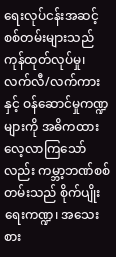ရေးလုပ်ငန်းအဆင့် စစ်တမ်းများသည် ကုန်ထုတ်လုပ်မှု၊ လက်လီ/လက်ကားနှင့် ဝန်ဆောင်မှုကဏ္ဍများကို အဓိကထား လေ့လာကြသော်လည်း ကမ္ဘာ့ဘဏ်စစ်တမ်းသည် စိုက်ပျိုးရေးကဏ္ဍ၊ အသေးစား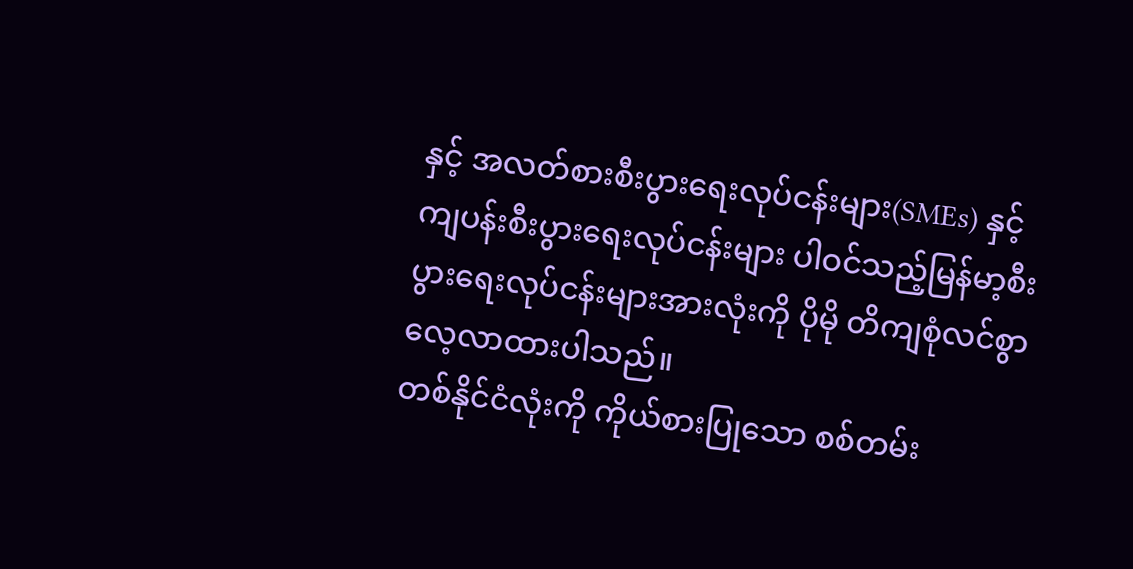နှင့် အလတ်စားစီးပွားရေးလုပ်ငန်းများ(SMEs) နှင့် ကျပန်းစီးပွားရေးလုပ်ငန်းများ ပါဝင်သည့်မြန်မာ့စီးပွားရေးလုပ်ငန်းများအားလုံးကို ပိုမို တိကျစုံလင်စွာ လေ့လာထားပါသည်။
တစ်နိုင်ငံလုံးကို ကိုယ်စားပြုသော စစ်တမ်း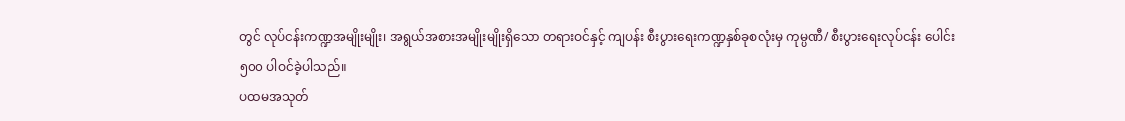တွင် လုပ်ငန်းကဏ္ဍအမျိုးမျိုး၊ အရွယ်အစားအမျိုးမျိုးရှိသော တရားဝင်နှင့် ကျပန်း စီးပွားရေးကဏ္ဍနှစ်ခုစလုံးမှ ကုမ္ပဏီ/ စီးပွားရေးလုပ်ငန်း ပေါင်း ၅၀၀ ပါဝင်ခဲ့ပါသည်။
ပထမအသုတ်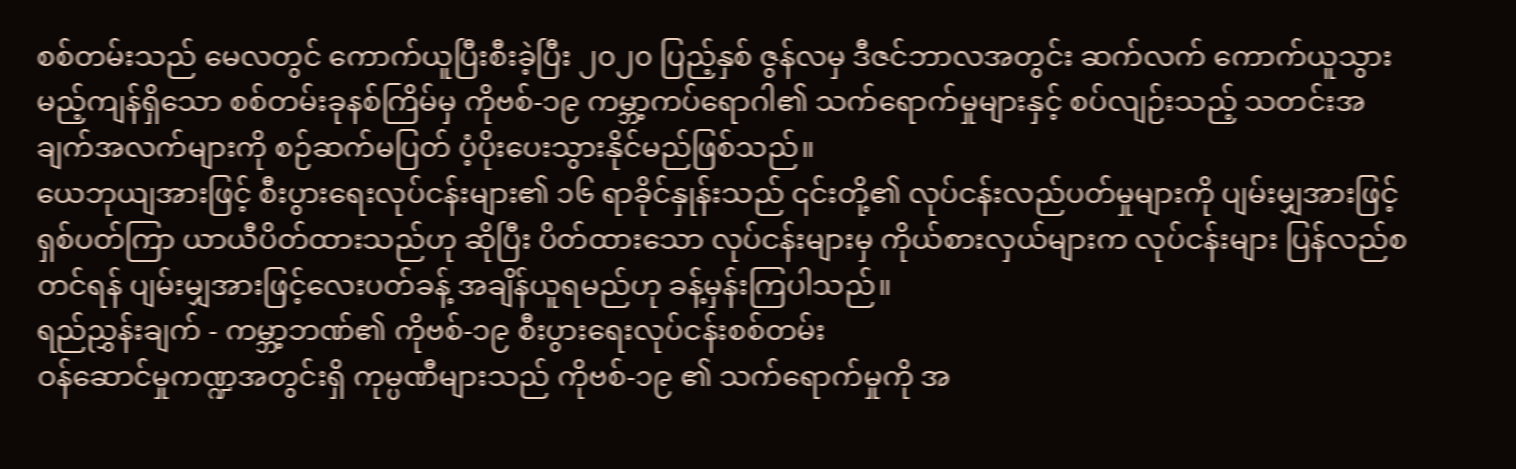စစ်တမ်းသည် မေလတွင် ကောက်ယူပြီးစီးခဲ့ပြီး ၂၀၂၀ ပြည့်နှစ် ဇွန်လမှ ဒီဇင်ဘာလအတွင်း ဆက်လက် ကောက်ယူသွားမည့်ကျန်ရှိသော စစ်တမ်းခုနစ်ကြိမ်မှ ကိုဗစ်-၁၉ ကမ္ဘာ့ကပ်ရောဂါ၏ သက်ရောက်မှုများနှင့် စပ်လျဉ်းသည့် သတင်းအချက်အလက်များကို စဉ်ဆက်မပြတ် ပံ့ပိုးပေးသွားနိုင်မည်ဖြစ်သည်။
ယေဘုယျအားဖြင့် စီးပွားရေးလုပ်ငန်းများ၏ ၁၆ ရာခိုင်နှုန်းသည် ၎င်းတို့၏ လုပ်ငန်းလည်ပတ်မှုများကို ပျမ်းမျှအားဖြင့် ရှစ်ပတ်ကြာ ယာယီပိတ်ထားသည်ဟု ဆိုပြီး ပိတ်ထားသော လုပ်ငန်းများမှ ကိုယ်စားလှယ်များက လုပ်ငန်းများ ပြန်လည်စတင်ရန် ပျမ်းမျှအားဖြင့်လေးပတ်ခန့် အချိန်ယူရမည်ဟု ခန့်မှန်းကြပါသည်။
ရည်ညွှန်းချက် - ကမ္ဘာ့ဘဏ်၏ ကိုဗစ်-၁၉ စီးပွားရေးလုပ်ငန်းစစ်တမ်း
ဝန်ဆောင်မှုကဏ္ဍအတွင်းရှိ ကုမ္ပဏီများသည် ကိုဗစ်-၁၉ ၏ သက်ရောက်မှုကို အ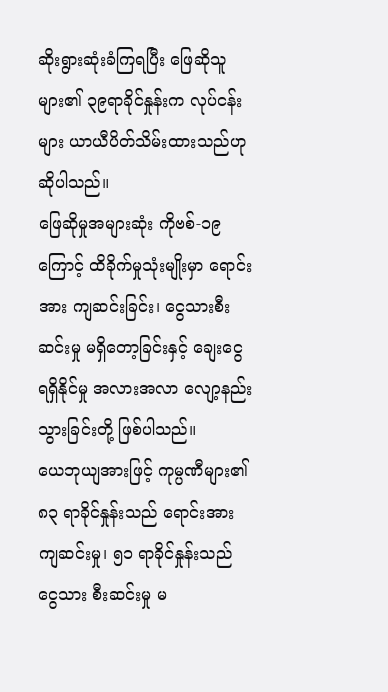ဆိုးရွားဆုံးခံကြရပြီး ဖြေဆိုသူများ၏ ၃၉ရာခိုင်နှုန်းက လုပ်ငန်းများ ယာယီပိတ်သိမ်းထားသည်ဟု ဆိုပါသည်။
ဖြေဆိုမှုအများဆုံး ကိုဗစ်-၁၉ ကြောင့် ထိခိုက်မှုသုံးမျိုးမှာ ရောင်းအား ကျဆင်းခြင်း၊ ငွေသားစီးဆင်းမှု မရှိတော့ခြင်းနှင့် ချေးငွေ ရရှိနိုင်မှု အလားအလာ လျော့နည်းသွားခြင်းတို့ ဖြစ်ပါသည်။
ယေဘုယျအားဖြင့် ကုမ္ပဏီများ၏ ၈၃ ရာခိုင်နှုန်းသည် ရောင်းအား ကျဆင်းမှု၊ ၅၁ ရာခိုင်နှုန်းသည် ငွေသား စီးဆင်းမှု မ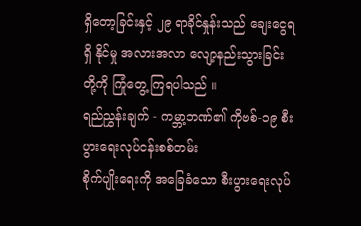ရှိတော့ခြင်းနှင့် ၂၉ ရာခိုင်နှုန်းသည် ချေးငွေရရှိ နိုင်မှု အလားအလာ လျော့နည်းသွားခြင်းတို့ကို ကြုံတွေ့ ကြရပါသည် ။
ရည်ညွှန်းချက် - ကမ္ဘာ့ဘဏ်၏ ကိုဗစ်-၁၉ စီးပွားရေးလုပ်ငန်းစစ်တမ်း
စိုက်ပျိုးရေးကို အခြေခံသော စီးပွားရေးလုပ်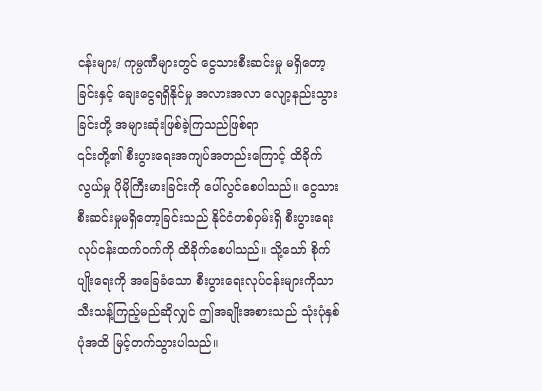ငန်းများ/ ကုမ္ပဏီများတွင် ငွေသားစီးဆင်းမှု မရှိတော့ခြင်းနှင့် ချေးငွေရရှိနိုင်မှု အလားအလာ လျော့နည်းသွားခြင်းတို့ အများဆုံးဖြစ်ခဲ့ကြသည်ဖြစ်ရာ
၎င်းတို့၏ စီးပွားရေးအကျပ်အတည်းကြောင့် ထိခိုက်လွယ်မှု ပိုမိုကြီးမားခြင်းကို ပေါ်လွင်စေပါသည်။ ငွေသားစီးဆင်းမှုမရှိတော့ခြင်းသည် နိုင်ငံတစ်ဝှမ်းရှိ စီးပွားရေးလုပ်ငန်းထက်ဝက်ကို ထိခိုက်စေပါသည်။ သို့သော် စိုက်ပျိုးရေးကို အခြေခံသော စီးပွားရေးလုပ်ငန်းများကိုသာ သီးသန့်ကြည့်မည်ဆိုလျှင် ဤအချိုးအစားသည် သုံးပုံနှစ်ပုံအထိ မြင့်တက်သွားပါသည်။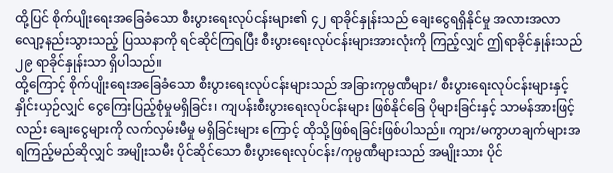ထို့ပြင် စိုက်ပျိုးရေးအခြေခံသော စီးပွားရေးလုပ်ငန်းများ၏ ၄၂ ရာခိုင်နှုန်းသည် ချေးငွေရရှိနိုင်မှု အလားအလာလျော့နည်းသွားသည့် ပြဿနာကို ရင်ဆိုင်ကြရပြီး စီးပွားရေးလုပ်ငန်းများအားလုံးကို ကြည့်လျှင် ဤရာခိုင်နှုန်းသည် ၂၉ ရာခိုင်နှုန်းသာ ရှိပါသည်။
ထို့ကြောင့် စိုက်ပျိုးရေးအခြေခံသော စီးပွားရေးလုပ်ငန်းများသည် အခြားကုမ္ပဏီများ/ စီးပွားရေးလုပ်ငန်းများနှင့် နှိုင်းယှဉ်လျှင် ငွေကြေးပြည့်စုံမှုမရှိခြင်း၊ ကျပန်းစီးပွားရေးလုပ်ငန်းများ ဖြစ်နိုင်ခြေ ပိုများခြင်းနှင့် သာမန်အားဖြင့်လည်း ချေးငွေများကို လက်လှမ်းမီမှု မရှိခြင်းများ ကြောင့် ထိုသို့ဖြစ်ရခြင်းဖြစ်ပါသည်။ ကျား/မကွာဟချက်များအရကြည့်မည်ဆိုလျှင် အမျိုးသမီး ပိုင်ဆိုင်သော စီးပွားရေးလုပ်ငန်း/ကုမ္ပဏီများသည် အမျိုးသား ပိုင်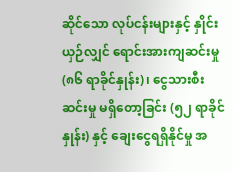ဆိုင်သော လုပ်ငန်းများနှင့် နှိုင်းယှဉ်လျှင် ရောင်းအားကျဆင်းမှု (၈၆ ရာခိုင်နှုန်း)၊ ငွေသားစီးဆင်းမှု မရှိတော့ခြင်း (၅၂ ရာခိုင်နှုန်း) နှင့် ချေးငွေရရှိနိုင်မှု အ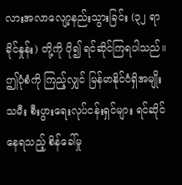လားအလာလျော့နည်းသွားခြင်း (၃၂ ရာခိုင်နှုန်း) တို့ကို ပို၍ ရင်ဆိုင်ကြရပါသည်။
ဤပုံစံကို ကြည့်လျှင် မြန်မာနိုင်ငံရှိအမျိုးသမီး စီးပွားရေးလုပ်ငန်းရှင်များ ရင်ဆိုင်နေရသည့် စိန်ခေါ်မှု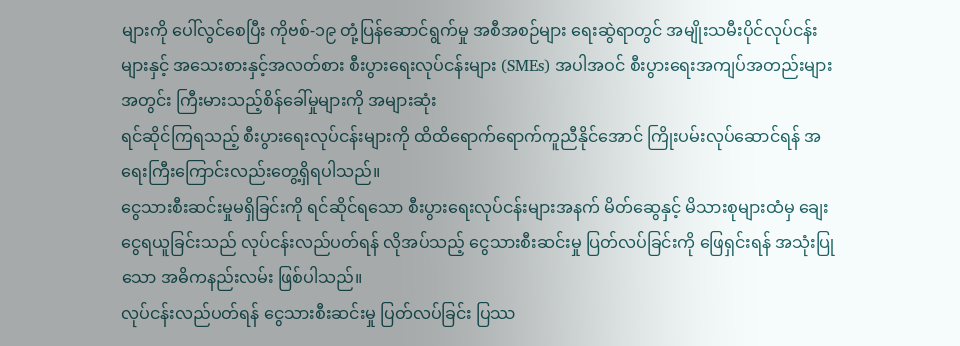များကို ပေါ်လွင်စေပြီး ကိုဗစ်-၁၉ တုံ့ပြန်ဆောင်ရွက်မှု အစီအစဉ်များ ရေးဆွဲရာတွင် အမျိုးသမီးပိုင်လုပ်ငန်းများနှင့် အသေးစားနှင့်အလတ်စား စီးပွားရေးလုပ်ငန်းများ (SMEs) အပါအဝင် စီးပွားရေးအကျပ်အတည်းများအတွင်း ကြီးမားသည့်စိန်ခေါ်မှုများကို အများဆုံး
ရင်ဆိုင်ကြရသည့် စီးပွားရေးလုပ်ငန်းများကို ထိထိရောက်ရောက်ကူညီနိုင်အောင် ကြိုးပမ်းလုပ်ဆောင်ရန် အရေးကြီးကြောင်းလည်းတွေ့ရှိရပါသည်။
ငွေသားစီးဆင်းမှုမရှိခြင်းကို ရင်ဆိုင်ရသော စီးပွားရေးလုပ်ငန်းများအနက် မိတ်ဆွေနှင့် မိသားစုများထံမှ ချေးငွေရယူခြင်းသည် လုပ်ငန်းလည်ပတ်ရန် လိုအပ်သည့် ငွေသားစီးဆင်းမှု ပြတ်လပ်ခြင်းကို ဖြေရှင်းရန် အသုံးပြုသော အဓိကနည်းလမ်း ဖြစ်ပါသည်။
လုပ်ငန်းလည်ပတ်ရန် ငွေသားစီးဆင်းမှု ပြတ်လပ်ခြင်း ပြဿ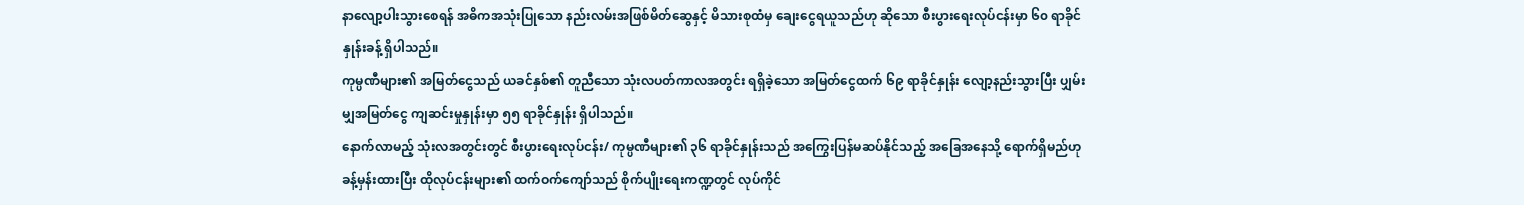နာလျော့ပါးသွားစေရန် အဓိကအသုံးပြုသော နည်းလမ်းအဖြစ်မိတ်ဆွေနှင့် မိသားစုထံမှ ချေးငွေရယူသည်ဟု ဆိုသော စီးပွားရေးလုပ်ငန်းမှာ ၆၀ ရာခိုင်နှုန်းခန့် ရှိပါသည်။
ကုမ္ပဏီများ၏ အမြတ်ငွေသည် ယခင်နှစ်၏ တူညီသော သုံးလပတ်ကာလအတွင်း ရရှိခဲ့သော အမြတ်ငွေထက် ၆၉ ရာခိုင်နှုန်း လျော့နည်းသွားပြီး ပျှမ်းမျှအမြတ်ငွေ ကျဆင်းမှုနှုန်းမှာ ၅၅ ရာခိုင်နှုန်း ရှိပါသည်။
နောက်လာမည့် သုံးလအတွင်းတွင် စီးပွားရေးလုပ်ငန်း/ ကုမ္ပဏီများ၏ ၃၆ ရာခိုင်နှုန်းသည် အကြွေးပြန်မဆပ်နိုင်သည့် အခြေအနေသို့ ရောက်ရှိမည်ဟု ခန့်မှန်းထားပြီး ထိုလုပ်ငန်းများ၏ ထက်ဝက်ကျော်သည် စိုက်ပျိုးရေးကဏ္ဍတွင် လုပ်ကိုင်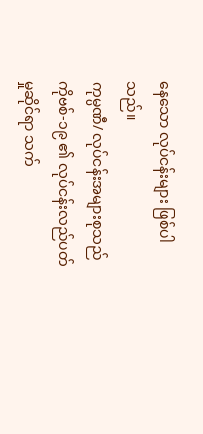နေသော လုပ်ငန်းများ ဖြစ်ပါသည်။
ကုမ္ပဏီ/ လုပ်ငန်းအများစုသည် ကိုဗစ်-၁၉ ၏ လုပ်ငန်းလည်ပတ်မှုဆိုင်ရာ သက်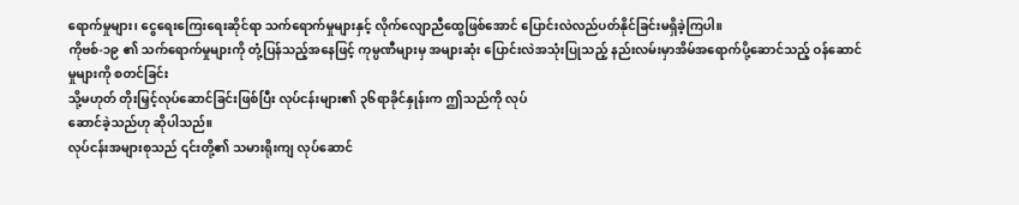ရောက်မှုများ၊ ငွေရေးကြေးရေးဆိုင်ရာ သက်ရောက်မှုများနှင့် လိုက်လျောညီထွေဖြစ်အောင် ပြောင်းလဲလည်ပတ်နိုင်ခြင်းမရှိခဲ့ကြပါ။
ကိုဗစ်-၁၉ ၏ သက်ရောက်မှုများကို တုံ့ပြန်သည့်အနေဖြင့် ကုမ္ပဏီများမှ အများဆုံး ပြောင်းလဲအသုံးပြုသည့် နည်းလမ်းမှာအိမ်အရောက်ပို့ဆောင်သည့် ဝန်ဆောင်မှုများကို စတင်ခြင်း
သို့မဟုတ် တိုးမြှင့်လုပ်ဆောင်ခြင်းဖြစ်ပြီး လုပ်ငန်းများ၏ ၃၆ရာခိုင်နှုန်းက ဤသည်ကို လုပ်
ဆောင်ခဲ့သည်ဟု ဆိုပါသည်။
လုပ်ငန်းအများစုသည် ၎င်းတို့၏ သမားရိုးကျ လုပ်ဆောင်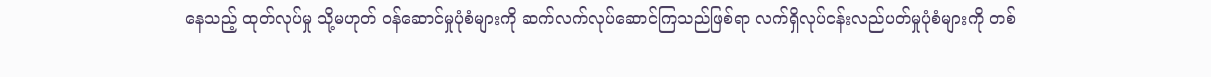နေသည့် ထုတ်လုပ်မှု သို့မဟုတ် ဝန်ဆောင်မှုပုံစံများကို ဆက်လက်လုပ်ဆောင်ကြသည်ဖြစ်ရာ လက်ရှိလုပ်ငန်းလည်ပတ်မှုပုံစံများကို တစ်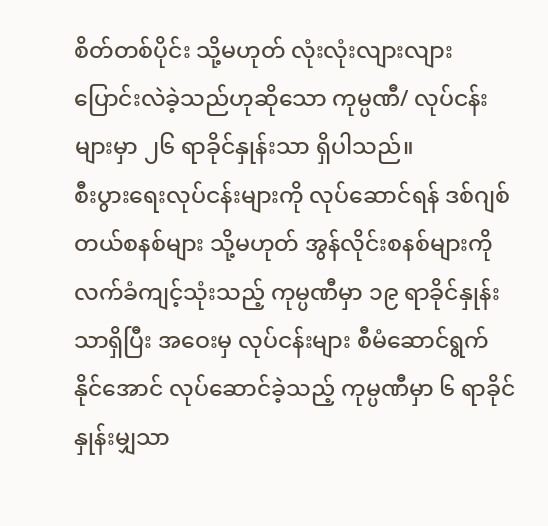စိတ်တစ်ပိုင်း သို့မဟုတ် လုံးလုံးလျားလျား ပြောင်းလဲခဲ့သည်ဟုဆိုသော ကုမ္ပဏီ/ လုပ်ငန်းများမှာ ၂၆ ရာခိုင်နှုန်းသာ ရှိပါသည်။
စီးပွားရေးလုပ်ငန်းများကို လုပ်ဆောင်ရန် ဒစ်ဂျစ်တယ်စနစ်များ သို့မဟုတ် အွန်လိုင်းစနစ်များကို လက်ခံကျင့်သုံးသည့် ကုမ္ပဏီမှာ ၁၉ ရာခိုင်နှုန်းသာရှိပြီး အဝေးမှ လုပ်ငန်းများ စီမံဆောင်ရွက်နိုင်အောင် လုပ်ဆောင်ခဲ့သည့် ကုမ္ပဏီမှာ ၆ ရာခိုင်နှုန်းမျှသာ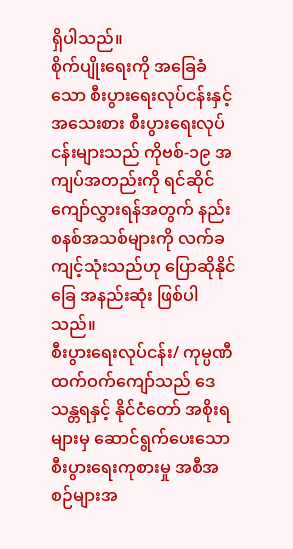ရှိပါသည်။
စိုက်ပျိုးရေးကို အခြေခံသော စီးပွားရေးလုပ်ငန်းနှင့် အသေးစား စီးပွားရေးလုပ်ငန်းများသည် ကိုဗစ်-၁၉ အကျပ်အတည်းကို ရင်ဆိုင်ကျော်လွှားရန်အတွက် နည်းစနစ်အသစ်များကို လက်ခကျင့်သုံးသည်ဟု ပြောဆိုနိုင်ခြေ အနည်းဆုံး ဖြစ်ပါသည်။
စီးပွားရေးလုပ်ငန်း/ ကုမ္ပဏီ ထက်ဝက်ကျော်သည် ဒေသန္တရနှင့် နိုင်ငံတော် အစိုးရများမှ ဆောင်ရွက်ပေးသော စီးပွားရေးကုစားမှု အစီအစဉ်များအ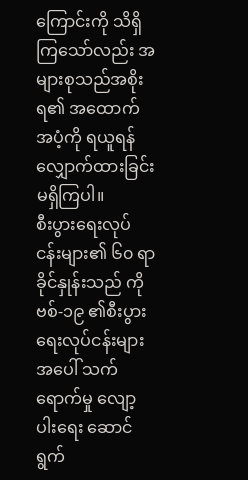ကြောင်းကို သိရှိကြသော်လည်း အများစုသည်အစိုးရ၏ အထောက်အပံ့ကို ရယူရန် လျှောက်ထားခြင်း မရှိကြပါ။
စီးပွားရေးလုပ်ငန်းများ၏ ၆၀ ရာခိုင်နှုန်းသည် ကိုဗစ်-၁၉ ၏စီးပွားရေးလုပ်ငန်းများအပေါ် သက်ရောက်မှု လျော့ပါးရေး ဆောင်ရွက်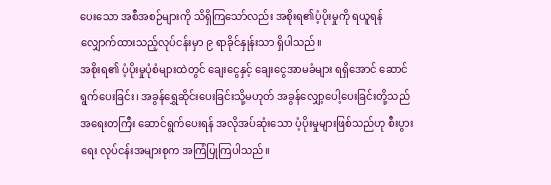ပေးသော အစီအစဉ်များကို သိရှိကြသော်လည်း အစိုးရ၏ပံ့ပိုးမှုကို ရယူရန် လျှောက်ထားသည့်လုပ်ငန်းမှာ ၉ ရာခိုင်နှုန်းသာ ရှိပါသည်။
အစိုးရ၏ ပံ့ပိုးမှုပုံစံများထဲတွင် ချေးငွေနှင့် ချေးငွေအာမခံများ ရရှိအောင် ဆောင်ရွက်ပေးခြင်း၊ အခွန်ရွှေဆိုင်းပေးခြင်းသို့မဟုတ် အခွန်လျှော့ပေါ့ပေးခြင်းတို့သည် အရေးတကြီး ဆောင်ရွက်ပေးရန် အလိုအပ်ဆုံးသော ပံ့ပိုးမှုများဖြစ်သည်ဟု စီးပွားရေး လုပ်ငန်းအများစုက အကြံပြုကြပါသည်။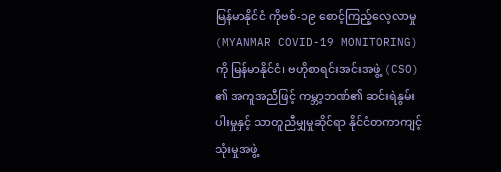မြန်မာနိုင်ငံ ကိုဗစ်-၁၉ စောင့်ကြည့်လေ့လာမှု (MYANMAR COVID-19 MONITORING) ကို မြန်မာနိုင်ငံ၊ ဗဟိုစာရင်းအင်းအဖွဲ့ (CSO) ၏ အကူအညီဖြင့် ကမ္ဘာ့ဘဏ်၏ ဆင်းရဲနွမ်းပါးမှုနှင့် သာတူညီမျှမှုဆိုင်ရာ နိုင်ငံတကာကျင့်သုံးမှုအဖွဲ့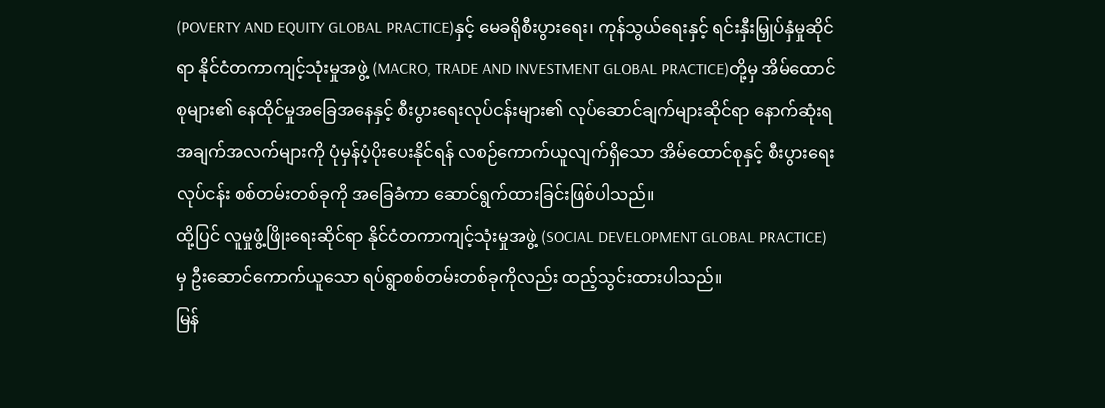(POVERTY AND EQUITY GLOBAL PRACTICE)နှင့် မေခရိုစီးပွားရေး၊ ကုန်သွယ်ရေးနှင့် ရင်းနှီးမြှုပ်နှံမှုဆိုင်ရာ နိုင်ငံတကာကျင့်သုံးမှုအဖွဲ့ (MACRO, TRADE AND INVESTMENT GLOBAL PRACTICE)တို့မှ အိမ်ထောင်စုများ၏ နေထိုင်မှုအခြေအနေနှင့် စီးပွားရေးလုပ်ငန်းများ၏ လုပ်ဆောင်ချက်များဆိုင်ရာ နောက်ဆုံးရအချက်အလက်များကို ပုံမှန်ပံ့ပိုးပေးနိုင်ရန် လစဉ်ကောက်ယူလျက်ရှိသော အိမ်ထောင်စုနှင့် စီးပွားရေးလုပ်ငန်း စစ်တမ်းတစ်ခုကို အခြေခံကာ ဆောင်ရွက်ထားခြင်းဖြစ်ပါသည်။
ထို့ပြင် လူမှုဖွံ့ဖြိုးရေးဆိုင်ရာ နိုင်ငံတကာကျင့်သုံးမှုအဖွဲ့ (SOCIAL DEVELOPMENT GLOBAL PRACTICE) မှ ဦးဆောင်ကောက်ယူသော ရပ်ရွာစစ်တမ်းတစ်ခုကိုလည်း ထည့်သွင်းထားပါသည်။
မြန်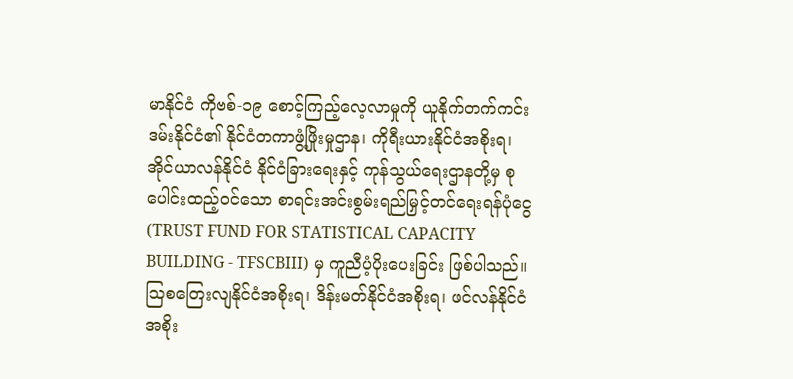မာနိုင်ငံ ကိုဗစ်-၁၉ စောင့်ကြည့်လေ့လာမှုကို ယူနိုက်တက်ကင်းဒမ်းနိုင်ငံ၏ နိုင်ငံတကာဖွံ့ဖြိုးမှုဌာန၊ ကိုရီးယားနိုင်ငံအစိုးရ၊ အိုင်ယာလန်နိုင်ငံ နိုင်ငံခြားရေးနှင့် ကုန်သွယ်ရေးဌာနတို့မှ စုပေါင်းထည့်ဝင်သော စာရင်းအင်းစွမ်းရည်မြှင့်တင်ရေးရန်ပုံငွေ (TRUST FUND FOR STATISTICAL CAPACITY BUILDING - TFSCBIII) မှ ကူညီပံ့ပိုးပေးခြင်း ဖြစ်ပါသည်။
ဩစတြေးလျနိုင်ငံအစိုးရ၊ ဒိန်းမတ်နိုင်ငံအစိုးရ၊ ဖင်လန်နိုင်ငံအစိုး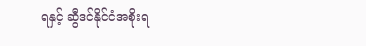ရနှင့် ဆွီဒင်နိုင်ငံအစိုးရ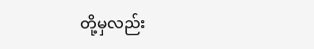တို့မှလည်း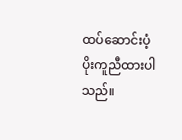ထပ်ဆောင်းပံ့ပိုးကူညီထားပါသည်။